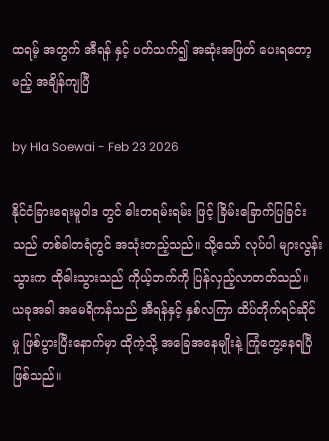ထရမ့် အတွက် အီရန် နှင့် ပတ်သက်၍ အဆုံးအဖြတ် ပေးရတော့မည့် အချိန်ကျပြီ

by Hla Soewai - Feb 23 2026

နိုင်ငံခြားရေးမူဝါဒ တွင် ဓါးတရမ်းရမ်း ဖြင့် ခြိမ်းခြောက်ပြခြင်းသည် တစ်ခါတရံတွင် အသုံးတည့်သည်။ သို့သော် လုပ်ပါ များလွန်းသွားက ထိုဓါးသွားသည် ကိုယ့်ဘက်ကို ပြန်လှည့်လာတတ်သည်။ ယခုအခါ အမေရိကန်သည် အီရန်နှင့် နှစ်လကြာ ထိပ်တိုက်ရင်ဆိုင်မှု ဖြစ်ပွားပြီးနောက်မှာ ထိုကဲ့သို့ အခြေအနေမျိုးနဲ့ ကြုံတွေ့နေရပြီ ဖြစ်သည်။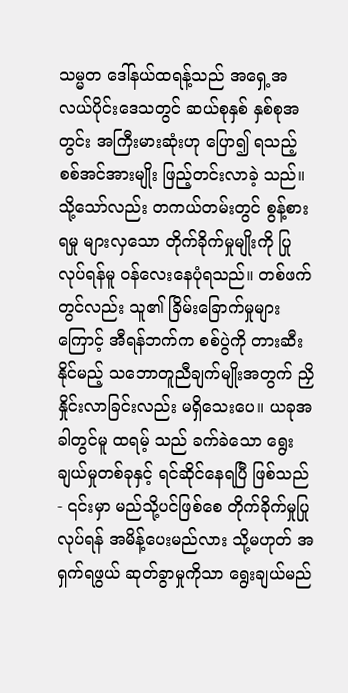သမ္မတ ဒေါ်နယ်ထရန့်သည် အရှေ့အလယ်ပိုင်းဒေသတွင် ဆယ်စုနှစ် နှစ်စုအတွင်း အကြီးမားဆုံးဟု ပြော၍ ရသည့် စစ်အင်အားမျိုး ဖြည့်တင်းလာခဲ့ သည်။ သို့သော်လည်း တကယ်တမ်းတွင် စွန့်စားရမှု များလှသော တိုက်ခိုက်မှုမျိုးကို ပြုလုပ်ရန်မူ ဝန်လေးနေပုံရသည်။ တစ်ဖက်တွင်လည်း သူ၏ ခြိမ်းခြောက်မှုများကြောင့် အီရန်ဘက်က စစ်ပွဲကို တားဆီးနိုင်မည့် သဘောတူညီချက်မျိုးအတွက် ညှိနှိုင်းလာခြင်းလည်း မရှိသေးပေ။ ယခုအခါတွင်မူ ထရမ့် သည် ခက်ခဲသော ရွေးချယ်မှုတစ်ခုနှင့် ရင်ဆိုင်နေရပြီ ဖြစ်သည် - ၎င်းမှာ မည်သို့ပင်ဖြစ်စေ တိုက်ခိုက်မှုပြုလုပ်ရန် အမိန့်ပေးမည်လား သို့မဟုတ် အရှက်ရဖွယ် ဆုတ်ခွာမှုကိုသာ ရွေးချယ်မည်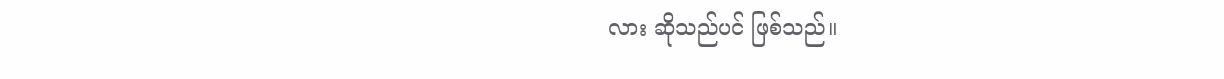လား ဆိုသည်ပင် ဖြစ်သည်။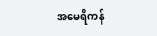အမေရိကန်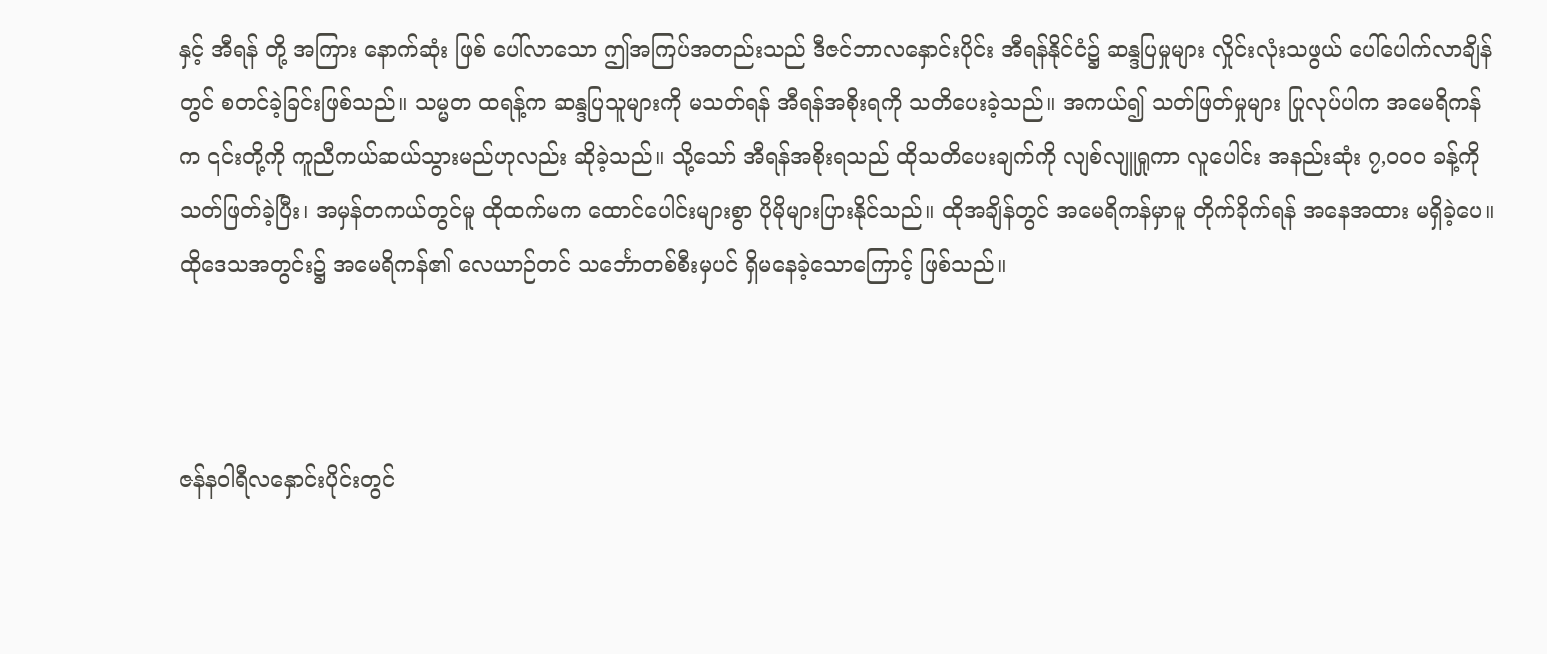နှင့် အီရန် တို့ အကြား နောက်ဆုံး ဖြစ်‌ ပေါ်လာသော ဤအကြပ်အတည်းသည် ဒီဇင်ဘာလနှောင်းပိုင်း အီရန်နိုင်ငံ၌ ဆန္ဒပြမှုများ လှိုင်းလုံးသဖွယ် ပေါ်ပေါက်လာချိန်တွင် စတင်ခဲ့ခြင်းဖြစ်သည်။ သမ္မတ ထရန့်က ဆန္ဒပြသူများကို မသတ်ရန် အီရန်အစိုးရကို သတိပေးခဲ့သည်။ အကယ်၍ သတ်ဖြတ်မှုများ ပြုလုပ်ပါက အမေရိကန်က ၎င်းတို့ကို ကူညီကယ်ဆယ်သွားမည်ဟုလည်း ဆိုခဲ့သည်။ သို့သော် အီရန်အစိုးရသည် ထိုသတိပေးချက်ကို လျစ်လျူရှုကာ လူပေါင်း အနည်းဆုံး ၇,၀၀၀ ခန့်ကို သတ်ဖြတ်ခဲ့ပြီး၊ အမှန်တကယ်တွင်မူ ထိုထက်မက ထောင်ပေါင်းများစွာ ပိုမိုများပြားနိုင်သည်။ ထိုအချိန်တွင် အမေရိကန်မှာမူ တိုက်ခိုက်ရန် အနေအထား မရှိခဲ့ပေ။ ထိုဒေသအတွင်း၌ အမေရိကန်၏ လေယာဉ်တင် သင်္ဘောတစ်စီးမှပင် ရှိမနေခဲ့သောကြောင့် ဖြစ်သည်။



ဇန်နဝါရီလနှောင်းပိုင်းတွင်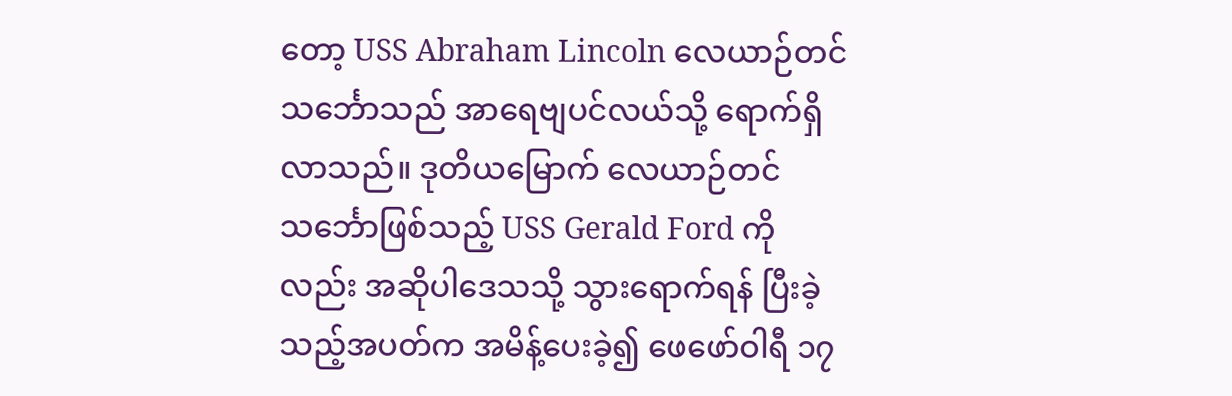တော့ USS Abraham Lincoln လေယာဉ်တင်သင်္ဘောသည် အာရေဗျပင်လယ်သို့ ရောက်ရှိလာသည်။ ဒုတိယမြောက် လေယာဉ်တင်သင်္ဘောဖြစ်သည့် USS Gerald Ford ကိုလည်း အဆိုပါဒေသသို့ သွားရောက်ရန် ပြီးခဲ့သည့်အပတ်က အမိန့်ပေးခဲ့၍ ဖေဖော်ဝါရီ ၁၇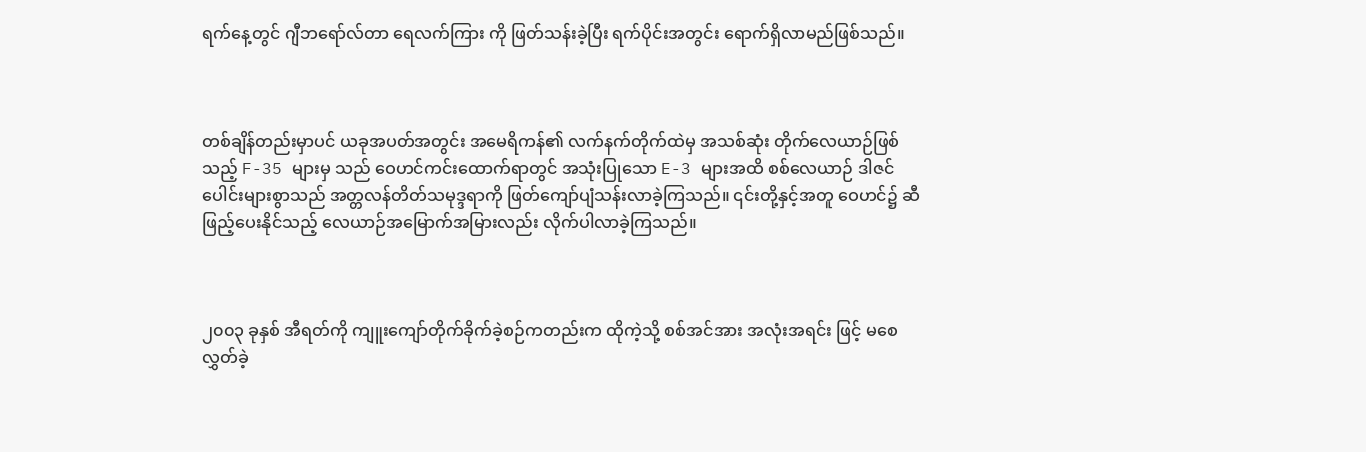ရက်နေ့တွင် ဂျီဘရော်လ်တာ ရေလက်ကြား ကို ဖြတ်သန်းခဲ့ပြီး ရက်ပိုင်းအတွင်း ရောက်ရှိလာမည်ဖြစ်သည်။



တစ်ချိန်တည်းမှာပင် ယခုအပတ်အတွင်း အမေရိကန်၏ လက်နက်တိုက်ထဲမှ အသစ်ဆုံး တိုက်လေယာဉ်ဖြစ်သည့် F-35 များမှ သည် ဝေဟင်ကင်းထောက်ရာတွင် အသုံးပြုသော E-3 များအထိ စစ်လေယာဉ် ဒါဇင်ပေါင်းများစွာသည် အတ္တလန်တိတ်သမုဒ္ဒရာကို ဖြတ်ကျော်ပျံသန်းလာခဲ့ကြသည်။ ၎င်းတို့နှင့်အတူ ဝေဟင်၌ ဆီဖြည့်ပေးနိုင်သည့် လေယာဉ်အမြောက်အမြားလည်း လိုက်ပါလာခဲ့ကြသည်။



၂၀၀၃ ခုနှစ် အီရတ်ကို ကျူးကျော်တိုက်ခိုက်ခဲ့စဉ်ကတည်းက ထိုကဲ့သို့ စစ်အင်အား အလုံးအရင်း ဖြင့် မစေလွှတ်ခဲ့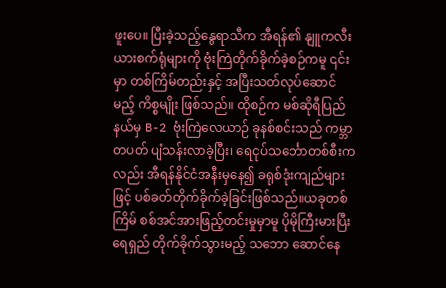ဖူးပေ။ ပြီးခဲ့သည့်နွေရာသီက အီရန်၏ နျူကလီးယားစက်ရုံများကို ဗုံးကြဲတိုက်ခိုက်ခဲ့စဉ်ကမူ ၎င်းမှာ တစ်ကြိမ်တည်းနှင့် အပြီးသတ်လုပ်ဆောင်မည့် ကိစ္စမျိုး ဖြစ်သည်။ ထိုစဉ်က မစ်ဆိုရီပြည်နယ်မှ B-2 ဗုံးကြဲလေယာဉ် ခုနစ်စင်းသည် ကမ္ဘာတပတ် ပျံသန်းလာခဲ့ပြီး၊ ရေငုပ်သင်္ဘောတစ်စီးကလည်း အီရန်နိုင်ငံအနီးမှနေ၍ ခရုစ်ဒုံးကျည်များ ဖြင့် ပစ်ခတ်တိုက်ခိုက်ခဲ့ခြင်းဖြစ်သည်။ယခုတစ်ကြိမ် စစ်အင်အားဖြည့်တင်းမှုမှာမူ ပိုမိုကြီးမားပြီး ရေရှည် တိုက်ခိုက်သွားမည့် သဘော ဆောင်နေ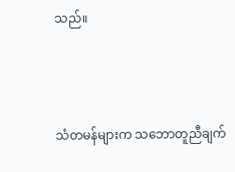သည်။



သံတမန်များက သဘောတူညီချက်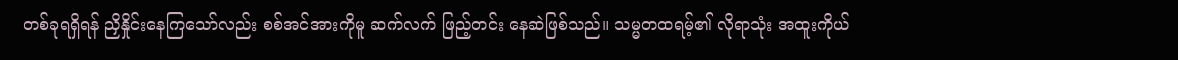တစ်ခုရရှိရန် ညှိနှိုင်းနေကြသော်လည်း စစ်အင်အားကိုမူ ဆက်လက် ဖြည့်တင်း နေဆဲဖြစ်သည်။ သမ္မတထရမ့်၏ လိုရာသုံး အထူးကိုယ်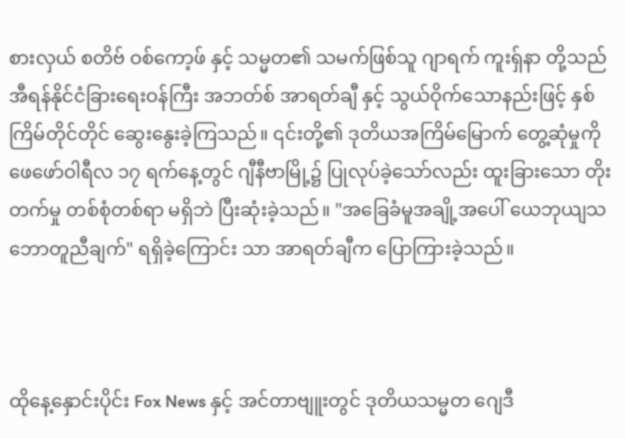စားလှယ် စတိဗ် ဝစ်ကော့ဖ် နှင့် သမ္မတ၏ သမက်ဖြစ်သူ ဂျာရက် ကူးရှ်နာ တို့သည် အီရန်နိုင်ငံခြားရေးဝန်ကြီး အဘတ်စ် အာရတ်ချီ နှင့် သွယ်ဝိုက်သောနည်းဖြင့် နှစ်ကြိမ်တိုင်တိုင် ဆွေးနွေးခဲ့ကြသည်။ ၎င်းတို့၏ ဒုတိယအကြိမ်မြောက် တွေ့ဆုံမှုကို ဖေဖော်ဝါရီလ ၁၇ ရက်နေ့တွင် ဂျီနီဗာမြို့၌ ပြုလုပ်ခဲ့သော်လည်း ထူးခြားသော တိုးတက်မှု တစ်စုံတစ်ရာ မရှိဘဲ ပြီးဆုံးခဲ့သည်။ "အခြေခံမူအချို့အပေါ် ယေဘုယျသဘောတူညီချက်" ရရှိခဲ့ကြောင်း သာ အာရတ်ချီက ပြောကြားခဲ့သည်။



ထိုနေ့နှောင်းပိုင်း Fox News နှင့် အင်တာဗျူးတွင် ဒုတိယသမ္မတ ဂျေဒီ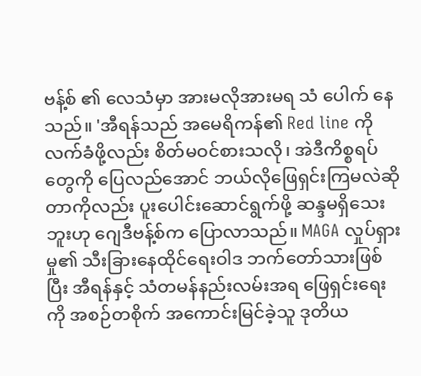ဗန့်စ် ၏ လေသံမှာ အားမလိုအားမရ သံ ပေါက် နေသည်။ 'အီရန်သည် အမေရိကန်၏ Red line ကို လက်ခံဖို့လည်း စိတ်မဝင်စားသလို၊ အဲဒီကိစ္စရပ်တွေကို ပြေလည်အောင် ဘယ်လိုဖြေရှင်းကြမလဲဆိုတာကိုလည်း ပူးပေါင်းဆောင်ရွက်ဖို့ ဆန္ဒမရှိသေးဘူးဟု ဂျေဒီဗန့်စ်က ပြောလာသည်။ MAGA လှုပ်ရှားမှု၏ သီးခြားနေထိုင်ရေးဝါဒ ဘက်တော်သားဖြစ်ပြီး အီရန်နှင့် သံတမန်နည်းလမ်းအရ ဖြေရှင်းရေးကို အစဉ်တစိုက် အကောင်းမြင်ခဲ့သူ ဒုတိယ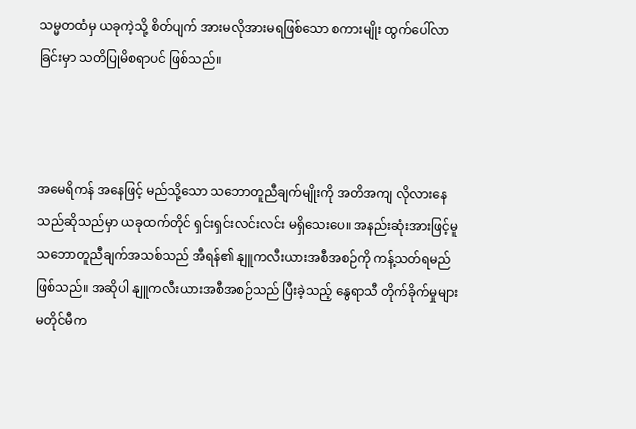သမ္မတထံမှ ယခုကဲ့သို့ စိတ်ပျက် အားမလိုအားမရဖြစ်သော စကားမျိုး ထွက်ပေါ်လာခြင်းမှာ သတိပြုမိစရာပင် ဖြစ်သည်။



အမေရိကန် အနေဖြင့် မည်သို့သော သဘောတူညီချက်မျိုးကို အတိအကျ လိုလားနေသည်ဆိုသည်မှာ ယခုထက်တိုင် ရှင်းရှင်းလင်းလင်း မရှိသေးပေ။ အနည်းဆုံးအားဖြင့်မူ သဘောတူညီချက်အသစ်သည် အီရန်၏ နျူကလီးယားအစီအစဉ်ကို ကန့်သတ်ရမည်ဖြစ်သည်။ အဆိုပါ နျူကလီးယားအစီအစဉ်သည် ပြီးခဲ့သည့် နွေရာသီ တိုက်ခိုက်မှုများ မတိုင်မီက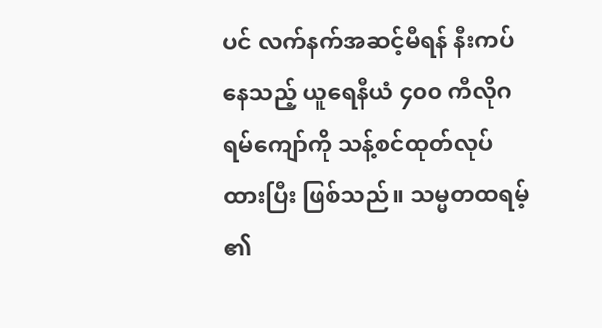ပင် လက်နက်အဆင့်မီရန် နီးကပ်နေသည့် ယူရေနီယံ ၄၀၀ ကီလိုဂရမ်ကျော်ကို သန့်စင်ထုတ်လုပ်ထားပြီး ဖြစ်သည်။ သမ္မတထရမ့် ၏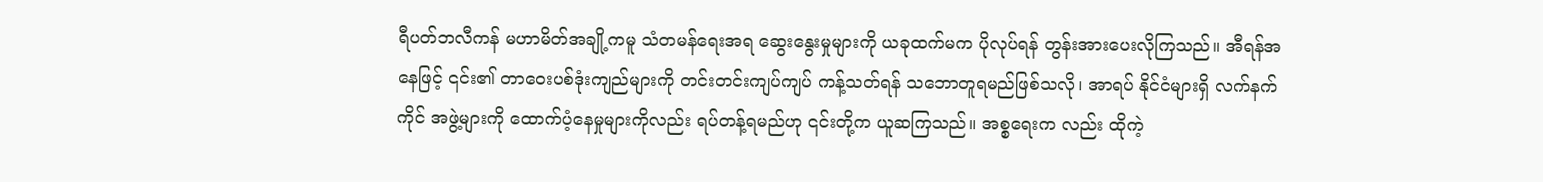ရီပတ်ဘလီကန် မဟာမိတ်အချို့ကမူ သံတမန်ရေးအရ ဆွေးနွေးမှုများကို ယခုထက်မက ပိုလုပ်ရန် တွန်းအားပေးလိုကြသည်။ အီရန်အနေဖြင့် ၎င်း၏ တာဝေးပစ်ဒုံးကျည်များကို တင်းတင်းကျပ်ကျပ် ကန့်သတ်ရန် သဘောတူရမည်ဖြစ်သလို၊ အာရပ် နိုင်ငံများရှိ လက်နက်ကိုင် အဖွဲ့များကို ထောက်ပံ့နေမှုများကိုလည်း ရပ်တန့်ရမည်ဟု ၎င်းတို့က ယူဆကြသည်။ အစ္စရေးက လည်း ထိုကဲ့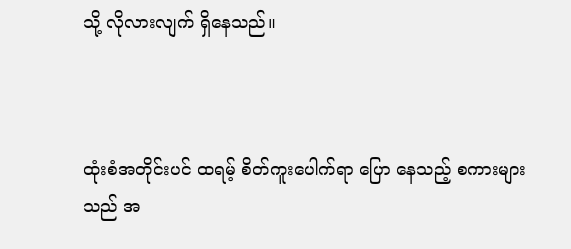သို့ လိုလားလျက် ရှိနေသည်။



ထုံးစံအတိုင်းပင် ထရမ့် စိတ်ကူးပေါက်ရာ ပြော‌ နေသည့် စကားများသည် အ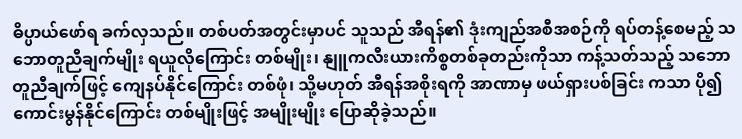ဓိပ္ပာယ်ဖော်ရ ခက်လှသည်။ တစ်ပတ်အတွင်းမှာပင် သူသည် အီရန်၏ ဒုံးကျည်အစီအစဉ်ကို ရပ်တန့်စေမည့် သဘောတူညီချက်မျိုး ရယူလိုကြောင်း တစ်မျိုး၊ နျူကလီးယားကိစ္စတစ်ခုတည်းကိုသာ ကန့်သတ်သည့် သဘောတူညီချက်ဖြင့် ကျေနပ်နိုင်ကြောင်း တစ်ဖုံ၊ သို့မဟုတ် အီရန်အစိုးရကို အာဏာမှ ဖယ်ရှားပစ်ခြင်း ကသာ ပို၍ကောင်းမွန်နိုင်ကြောင်း တစ်မျိုးဖြင့် အမျိုးမျိုး ပြောဆိုခဲ့သည်။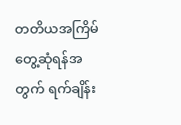တတိယအကြိမ် တွေ့ဆုံရန်အတွက် ရက်ချိန်း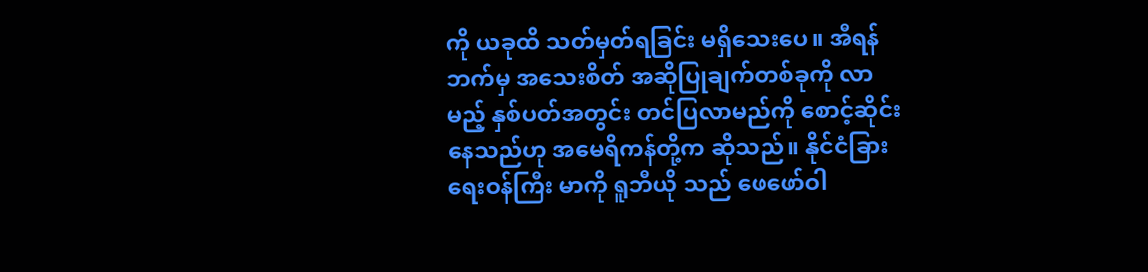ကို ယခုထိ သတ်မှတ်ရခြင်း မရှိသေးပေ။ အီရန်ဘက်မှ အသေးစိတ် အဆိုပြုချက်တစ်ခုကို လာမည့် နှစ်ပတ်အတွင်း တင်ပြလာမည်ကို စောင့်ဆိုင်းနေသည်ဟု အမေရိကန်တို့က ဆိုသည်။ နိုင်ငံခြားရေးဝန်ကြီး မာကို ရူဘီယို သည် ဖေဖော်ဝါ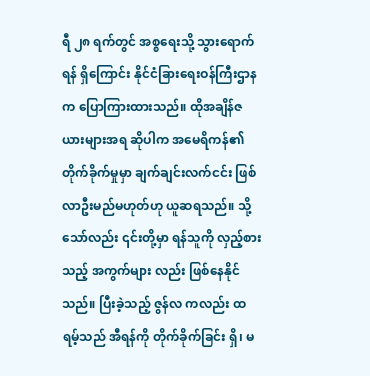ရီ ၂၈ ရက်တွင် အစ္စရေးသို့ သွားရောက်ရန် ရှိကြောင်း နိုင်ငံခြားရေးဝန်ကြီးဌာနက ပြောကြားထားသည်။ ထိုအချိန်ဇယားများအရ ဆိုပါက အမေရိကန်၏ တိုက်ခိုက်မှုမှာ ချက်ချင်းလက်ငင်း ဖြစ်လာဦးမည်မဟုတ်ဟု ယူဆရသည်။ သို့သော်လည်း ၎င်းတို့မှာ ရန်သူကို လှည့်စားသည့် အကွက်များ လည်း ဖြစ်နေနိုင်သည်။ ပြီးခဲ့သည့် ဇွန်လ ကလည်း ထရမ့်သည် အီရန်ကို တိုက်ခိုက်ခြင်း ရှိ၊ မ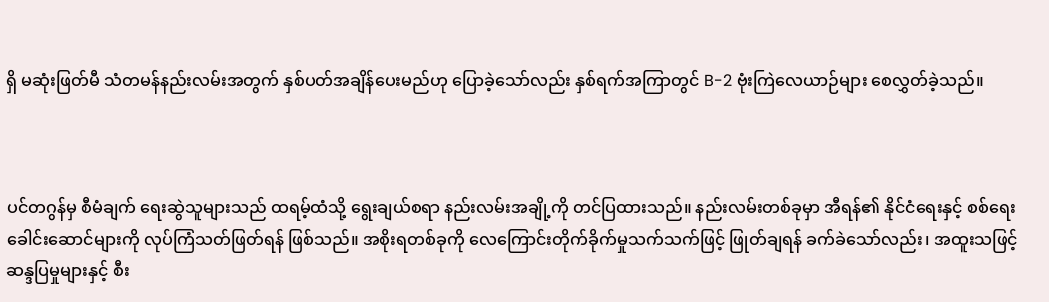ရှိ မဆုံးဖြတ်မီ သံတမန်နည်းလမ်းအတွက် နှစ်ပတ်အချိန်ပေးမည်ဟု ပြောခဲ့သော်လည်း နှစ်ရက်အကြာတွင် B-2 ဗုံးကြဲလေယာဉ်များ စေလွှတ်ခဲ့သည်။



ပင်တဂွန်မှ စီမံချက် ရေးဆွဲသူများသည် ထရမ့်ထံသို့ ရွေးချယ်စရာ နည်းလမ်းအချို့ကို တင်ပြထားသည်။ နည်းလမ်းတစ်ခုမှာ အီရန်၏ နိုင်ငံရေးနှင့် စစ်ရေးခေါင်းဆောင်များကို လုပ်ကြံသတ်ဖြတ်ရန် ဖြစ်သည်။ အစိုးရတစ်ခုကို လေကြောင်းတိုက်ခိုက်မှုသက်သက်ဖြင့် ဖြုတ်ချရန် ခက်ခဲသော်လည်း၊ အထူးသဖြင့် ဆန္ဒပြမှုများနှင့် စီး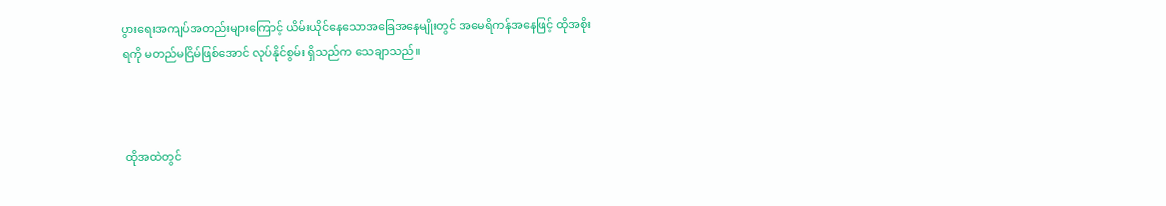ပွားရေးအကျပ်အတည်းများကြောင့် ယိမ်းယိုင်နေသောအခြေအနေမျိုးတွင် အမေရိကန်အနေဖြင့် ထိုအစိုးရကို မတည်မငြိမ်ဖြစ်အောင် လုပ်နိုင်စွမ်း ရှိသည်က သေချာသည်။



 ထိုအထဲတွင်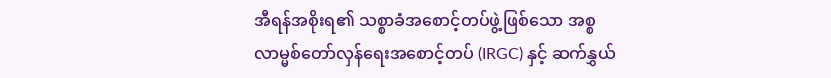အီရန်အစိုးရ၏ သစ္စာခံအစောင့်တပ်ဖွဲ့ဖြစ်သော အစ္စလာမ္မစ်တော်လှန်ရေးအစောင့်တပ် (IRGC) နှင့် ဆက်နွှယ်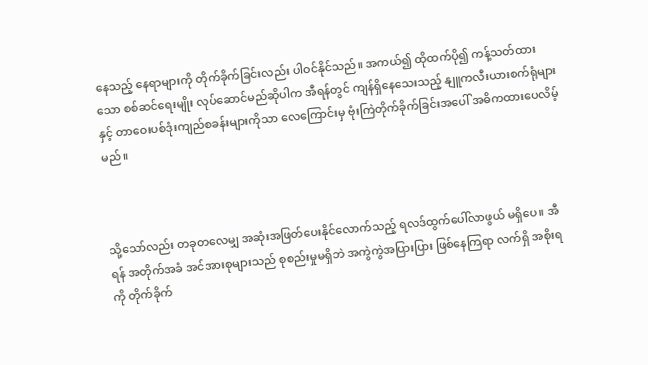နေသည့် နေရာများကို တိုက်ခိုက်ခြင်းလည်း ပါဝင်နိုင်သည်။ အကယ်၍ ထိုထက်ပို၍ ကန့်သတ်ထားသော စစ်ဆင်ရေးမျိုး လုပ်ဆောင်မည်ဆိုပါက အီရန်တွင် ကျန်ရှိနေသေးသည့် နျူကလီးယားစက်ရုံများနှင့် တာဝေးပစ်ဒုံးကျည်စခန်းများကိုသာ လေကြောင်းမှ ဗုံးကြဲတိုက်ခိုက်ခြင်းအပေါ် အဓိကထားပေလိမ့်မည်။



သို့သော်လည်း တခုတလေမျှ အဆုံးအဖြတ်ပေးနိုင်လောက်သည့် ရလဒ်ထွက်ပေါ်လာဖွယ် မရှိပေ။ အီရန် အတိုက်အခံ အင်အားစုများသည် စုစည်းမှုမရှိဘဲ အကွဲကွဲအပြားပြား ဖြစ်နေကြရာ လက်ရှိ အစိုးရကို တိုက်ခိုက်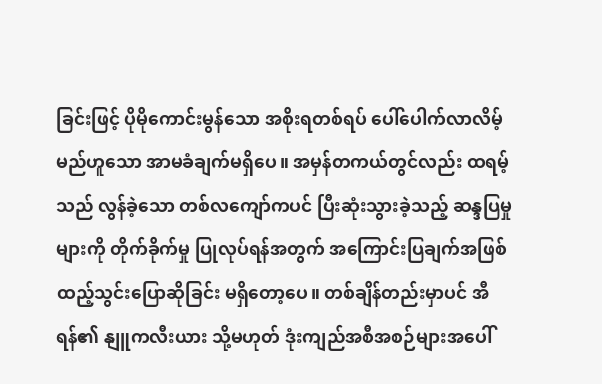ခြင်းဖြင့် ပိုမိုကောင်းမွန်သော အစိုးရတစ်ရပ် ပေါ်ပေါက်လာလိမ့်မည်ဟူသော အာမခံချက်မရှိပေ။ အမှန်တကယ်တွင်လည်း ထရမ့်သည် လွန်ခဲ့သော တစ်လကျော်ကပင် ပြီးဆုံးသွားခဲ့သည့် ဆန္ဒပြမှုများကို တိုက်ခိုက်မှု ပြုလုပ်ရန်အတွက် အကြောင်းပြချက်အဖြစ် ထည့်သွင်းပြောဆိုခြင်း မရှိတော့ပေ။ တစ်ချိန်တည်းမှာပင် အီရန်၏ နျူကလီးယား သို့မဟုတ် ဒုံးကျည်အစီအစဉ်များအပေါ်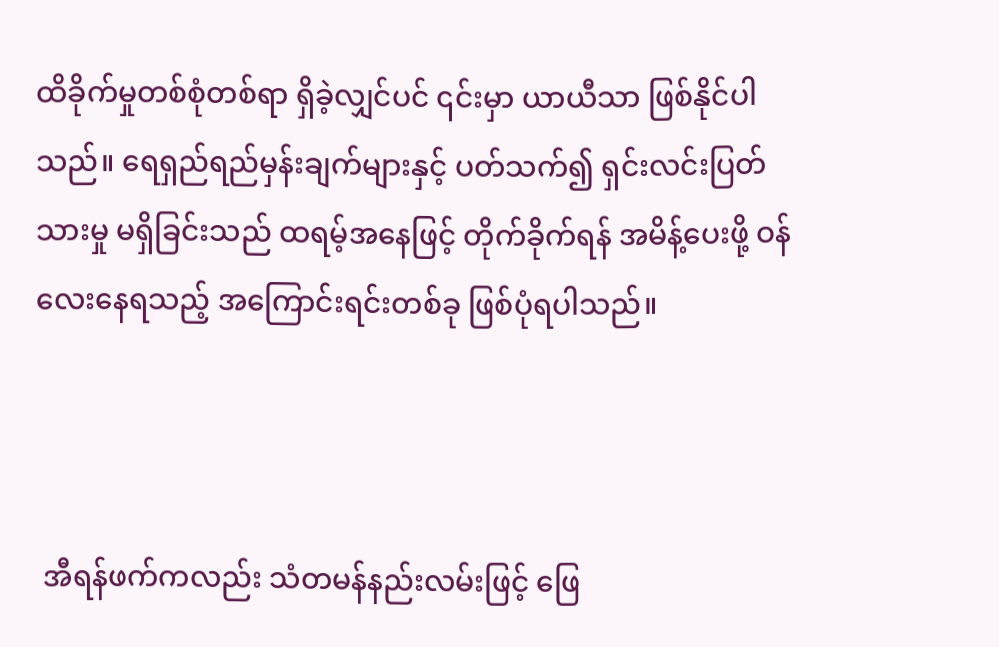ထိခိုက်မှုတစ်စုံတစ်ရာ ရှိခဲ့လျှင်ပင် ၎င်းမှာ ယာယီသာ ဖြစ်နိုင်ပါသည်။ ရေရှည်ရည်မှန်းချက်များနှင့် ပတ်သက်၍ ရှင်းလင်းပြတ်သားမှု မရှိခြင်းသည် ထရမ့်အနေဖြင့် တိုက်ခိုက်ရန် အမိန့်ပေးဖို့ ဝန်လေးနေရသည့် အကြောင်းရင်းတစ်ခု ဖြစ်ပုံရပါသည်။



 အီရန်ဖက်ကလည်း သံတမန်နည်းလမ်းဖြင့် ဖြေ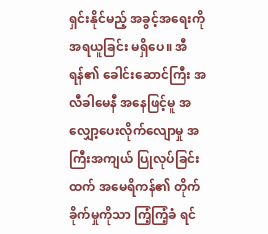ရှင်းနိုင်မည့် အခွင့်အရေးကို အရယူခြင်း မရှိပေ။ အီရန်၏ ခေါင်းဆောင်ကြီး အလီခါမေနီ အနေဖြင့်မူ အလျှော့ပေးလိုက်လျောမှု အကြီးအကျယ် ပြုလုပ်ခြင်းထက် အမေရိကန်၏ တိုက်ခိုက်မှုကိုသာ ကြံ့ကြံ့ခံ ရင်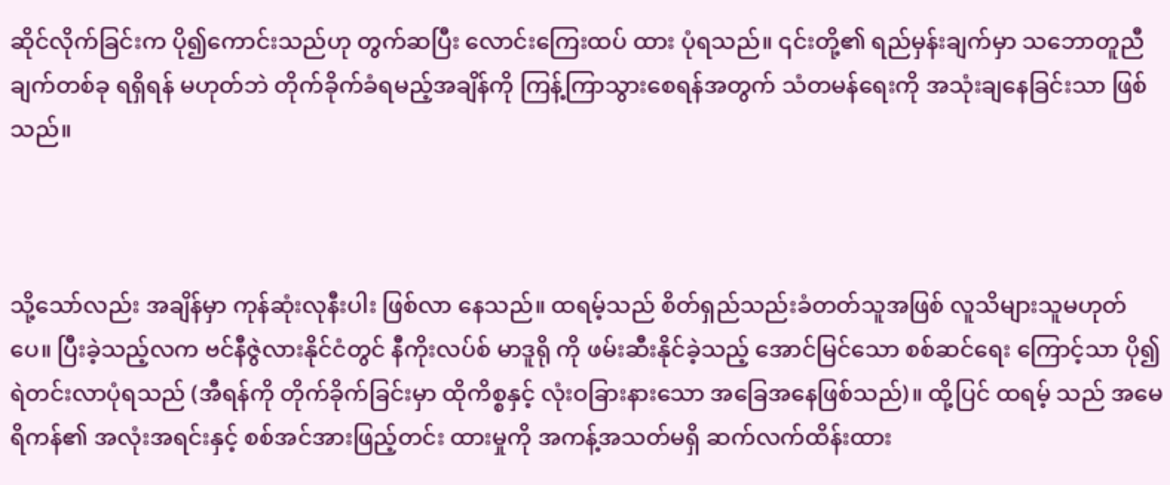ဆိုင်လိုက်ခြင်းက ပို၍ကောင်းသည်ဟု တွက်ဆပြီး လောင်းကြေးထပ် ထား ပုံရသည်။ ၎င်းတို့၏ ရည်မှန်းချက်မှာ သဘောတူညီချက်တစ်ခု ရရှိရန် မဟုတ်ဘဲ တိုက်ခိုက်ခံရမည့်အချိန်ကို ကြန့်ကြာသွားစေရန်အတွက် သံတမန်ရေးကို အသုံးချနေခြင်းသာ ဖြစ်သည်။



သို့သော်လည်း အချိန်မှာ ကုန်ဆုံးလုနီးပါး ဖြစ်လာ‌ နေသည်။ ထရမ့်သည် စိတ်ရှည်သည်းခံတတ်သူအဖြစ် လူသိများသူမဟုတ်ပေ။ ပြီးခဲ့သည့်လက ဗင်နီဇွဲလားနိုင်ငံတွင် နီကိုးလပ်စ် မာဒူရို ကို ဖမ်းဆီးနိုင်ခဲ့သည့် အောင်မြင်သော စစ်ဆင်ရေး ကြောင့်သာ ပို၍ ရဲတင်းလာပုံရသည် (အီရန်ကို တိုက်ခိုက်ခြင်းမှာ ထိုကိစ္စနှင့် လုံးဝခြားနားသော အခြေအနေဖြစ်သည်)။ ထို့ပြင် ထရမ့် သည် အမေရိကန်၏ အလုံးအရင်းနှင့် စစ်အင်အားဖြည့်တင်း ထားမှုကို အကန့်အသတ်မရှိ ဆက်လက်ထိန်းထား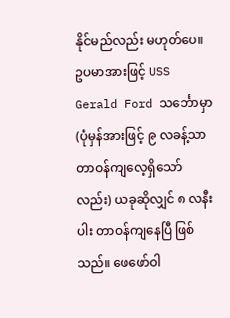နိုင်မည်လည်း မဟုတ်ပေ။ ဥပမာအားဖြင့် USS Gerald Ford သင်္ဘောမှာ (ပုံမှန်အားဖြင့် ၉ လခန့်သာ တာဝန်ကျလေ့ရှိသော်လည်း) ယခုဆိုလျှင် ၈ လနီးပါး တာဝန်ကျနေပြီ ဖြစ်သည်။ ဖေဖော်ဝါ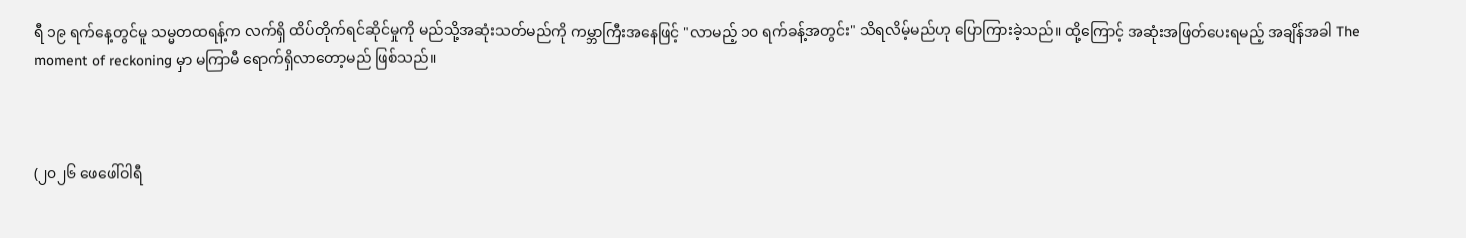ရီ ၁၉ ရက်နေ့တွင်မူ သမ္မတထရန့်က လက်ရှိ ထိပ်တိုက်ရင်ဆိုင်မှုကို မည်သို့အဆုံးသတ်မည်ကို ကမ္ဘာကြီးအနေဖြင့် "လာမည့် ၁၀ ရက်ခန့်အတွင်း" သိရလိမ့်မည်ဟု ပြောကြားခဲ့သည်။ ထို့ကြောင့် အဆုံးအဖြတ်ပေးရမည့် အချိန်အခါ The moment of reckoning မှာ မကြာမီ ရောက်ရှိလာတော့မည် ဖြစ်သည်။



(၂၀၂၆ ဖေဖေါ်ဝါရီ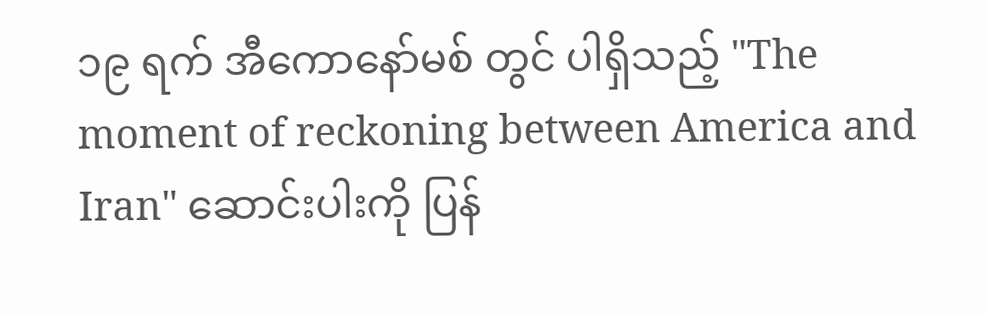၁၉ ရက် အီကောနော်မစ် တွင် ပါရှိသည့် "The moment of reckoning between America and Iran" ဆောင်းပါးကို ပြန်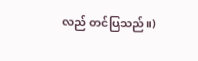လည် တင်ပြသည်။)